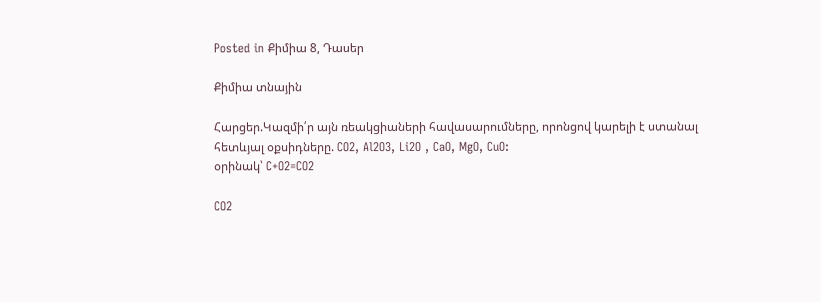Posted in Քիմիա 8, Դասեր

Քիմիա տնային

Հարցեր.Կազմի՛ր այն ռեակցիաների հավասարումները, որոնցով կարելի է ստանալ հետևյալ օքսիդները. CO2, Al2O3, Li2O , CaO, MgO, CuO:
օրինակ՝ C+O2=CO2

CO2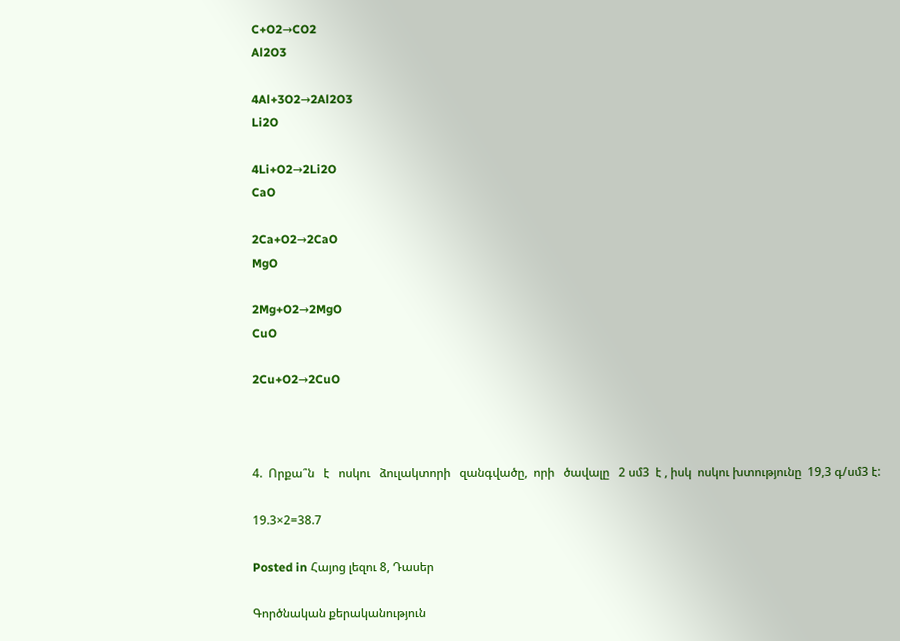C+O2→CO2
Al2O3

4Al+3O2→2Al2O3
Li2O

4Li+O2→2Li2O
CaO

2Ca+O2→2CaO
MgO

2Mg+O2→2MgO
CuO

2Cu+O2→2CuO



4.  Որքա՞ն   է   ոսկու   ձուլակտորի   զանգվածը,  որի   ծավալը   2 սմ3  է , իսկ  ոսկու խտությունը  19,3 գ/սմ3 է:

19.3×2=38.7

Posted in Հայոց լեզու 8, Դասեր

Գործնական քերականություն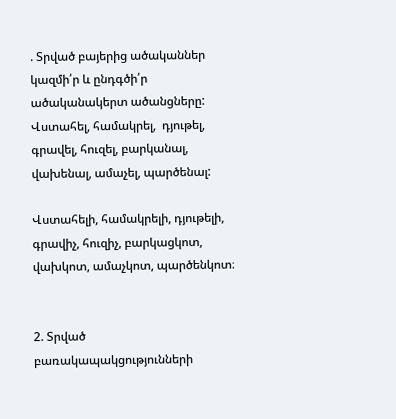. Տրված բայերից ածականներ կազմի՛ր և ընդգծի՛ր  ածականակերտ ածանցները:
Վստահել, համակրել,  դյութել, գրավել, հուզել, բարկանալ, վախենալ, ամաչել, պարծենալ:

Վստահելի, համակրելի, դյութելի, գրավիչ, հուզիչ, բարկացկոտ, վախկոտ, ամաչկոտ, պարծենկոտ։


2. Տրված բառակապակցությունների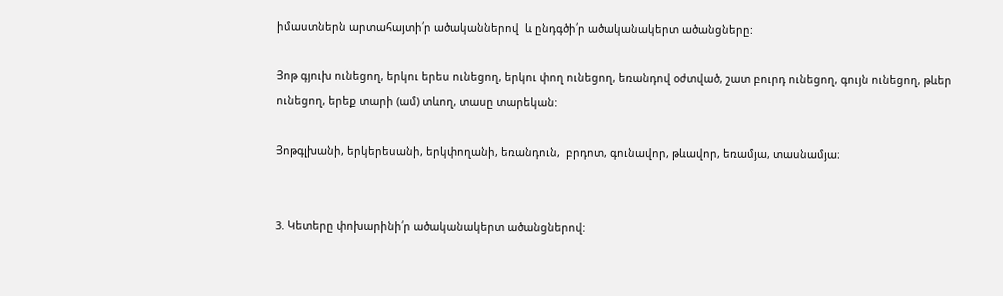իմաստներն արտահայտի՛ր ածականներով  և ընդգծի՛ր ածականակերտ ածանցները:

Յոթ գյուխ ունեցող, երկու երես ունեցող, երկու փող ունեցող, եռանդով օժտված, շատ բուրդ ունեցող, գույն ունեցող, թևեր ունեցող, երեք տարի (ամ) տևող, տասը տարեկան:

Յոթգլխանի, երկերեսանի, երկփողանի, եռանդուն,  բրդոտ, գունավոր, թևավոր, եռամյա, տասնամյա։


3. Կետերը փոխարինի՛ր ածականակերտ ածանցներով: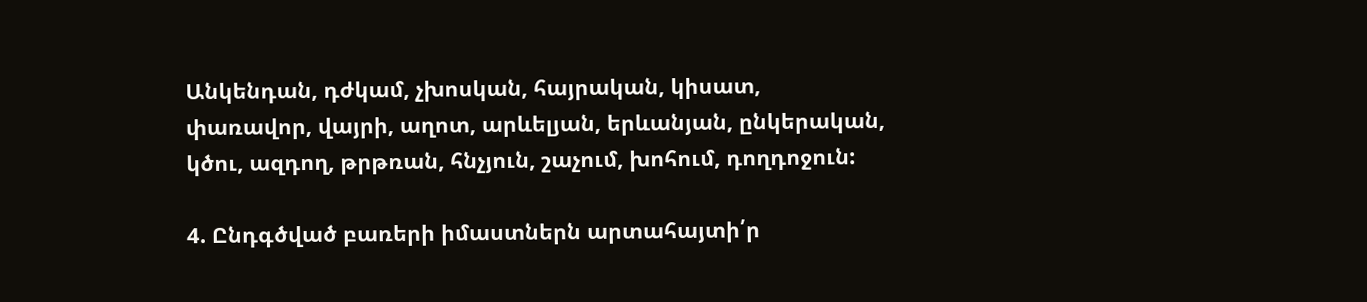Անկենդան, դժկամ, չխոսկան, հայրական, կիսատ, փառավոր, վայրի, աղոտ, արևելյան, երևանյան, ընկերական, կծու, ազդող, թրթռան, հնչյուն, շաչում, խոհում, դողդոջուն:

4. Ընդգծված բառերի իմաստներն արտահայտի՛ր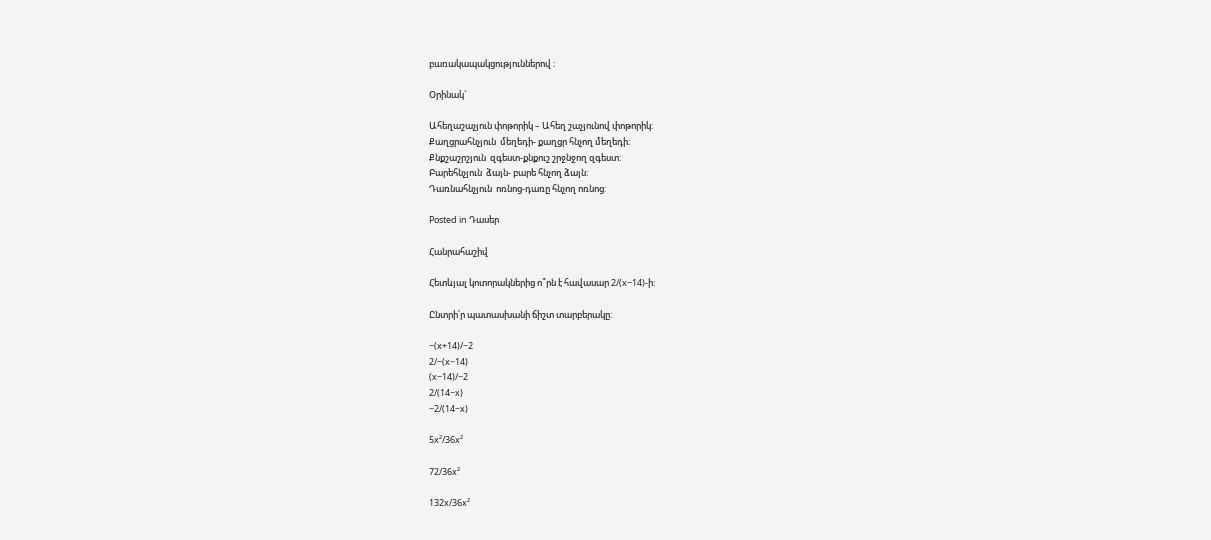բառակապակցություններով ։

Օրինակ`

Ահեղաշաչյուն փոթորիկ – Ահեղ շաչյունով փոթորիկ:
Քաղցրահնչյուն  մեղեդի- քաղցր հնչող մեղեդի:
Քնքշաշրշյուն  զգեստ-քնքուշ շրջնջող զգեստ:
Բարեհնչյուն  ձայն- բարե հնչող ձայն:
Դառնահնչյուն  ոռնոց-դառը հնչող ոռնոց:

Posted in Դասեր

Հանրահաշիվ

Հետևյալ կոտորակներից ո՞րն է հավասար 2/(x−14)-ի:

Ընտրի՛ր պատասխանի ճիշտ տարբերակը:

−(x+14)/−2
2/−(x−14)
(x−14)/−2
2/(14−x)
−2/(14−x)

5x²/36x²

72/36x²

132x/36x²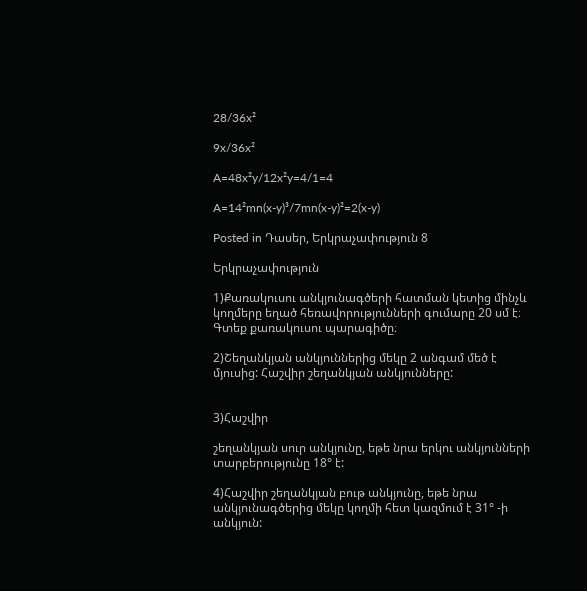28/36x²

9x/36x²

A=48x²y/12x²y=4/1=4

A=14²mn(x-y)³/7mn(x-y)²=2(x-y)

Posted in Դասեր, Երկրաչափություն 8

Երկրաչափություն

1)Քառակուսու անկյունագծերի հատման կետից մինչև կողմերը եղած հեռավորությունների գումարը 20 սմ է։ Գտեք քառակուսու պարագիծը։

2)Շեղանկյան անկյուններից մեկը 2 անգամ մեծ է մյուսից: Հաշվիր շեղանկյան անկյունները:


3)Հաշվիր

շեղանկյան սուր անկյունը, եթե նրա երկու անկյունների տարբերությունը 18° է:

4)Հաշվիր շեղանկյան բութ անկյունը, եթե նրա անկյունագծերից մեկը կողմի հետ կազմում է 31° -ի անկյուն: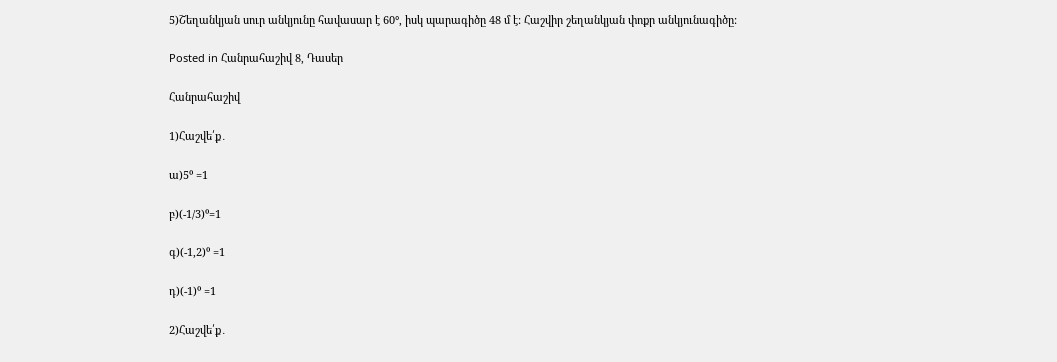5)Շեղանկյան սուր անկյունը հավասար է 60°, իսկ պարագիծը 48 մ է: Հաշվիր շեղանկյան փոքր անկյունագիծը:

Posted in Հանրահաշիվ 8, Դասեր

Հանրահաշիվ

1)Հաշվե՛ք․

ա)5⁰ =1

բ)(-1/3)⁰=1

գ)(-1,2)⁰ =1

դ)(-1)⁰ =1

2)Հաշվե՛ք․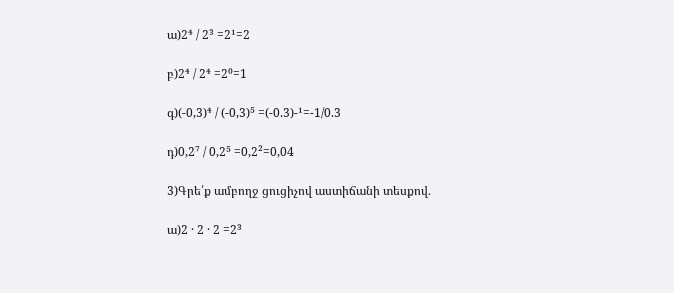ա)2⁴ / 2³ =2¹=2

բ)2⁴ / 2⁴ =2⁰=1

գ)(-0,3)⁴ / (-0,3)⁵ =(-0.3)-¹=-1/0.3

դ)0,2⁷ / 0,2⁵ =0,2²=0,04

3)Գրե՛ք ամբողջ ցուցիչով աստիճանի տեսքով․

ա)2 · 2 · 2 =2³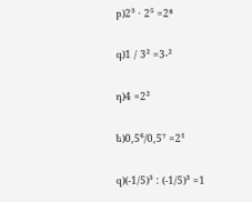բ)2³ · 2⁵ =2⁸

գ)1 / 3² =3-²

դ)4 =2²

ե)0,5⁶/0,5⁷ =2¹

զ)(-1/5)³ : (-1/5)³ =1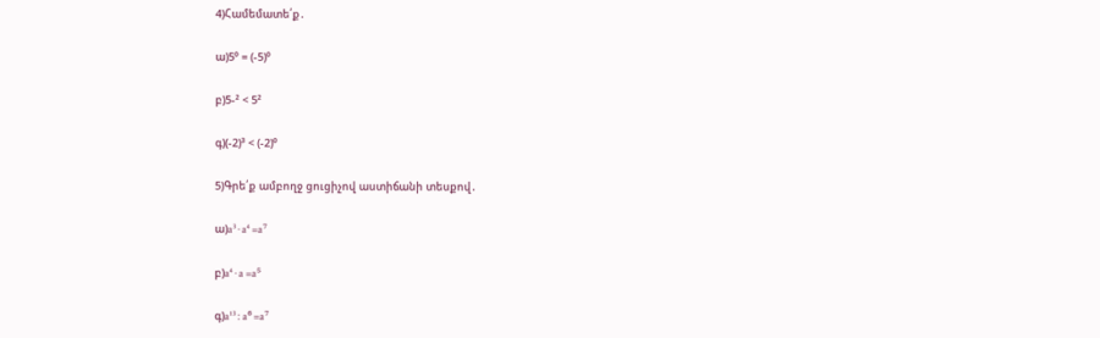4)Համեմատե՛ք․

ա)5⁰ = (-5)⁰

բ)5-² < 5²

գ)(-2)³ < (-2)⁰

5)Գրե՛ք ամբողջ ցուցիչով աստիճանի տեսքով․

ա)a³ · a⁴ =a⁷

բ)a⁴ · a =a⁵

գ)a¹³ : a⁶ =a⁷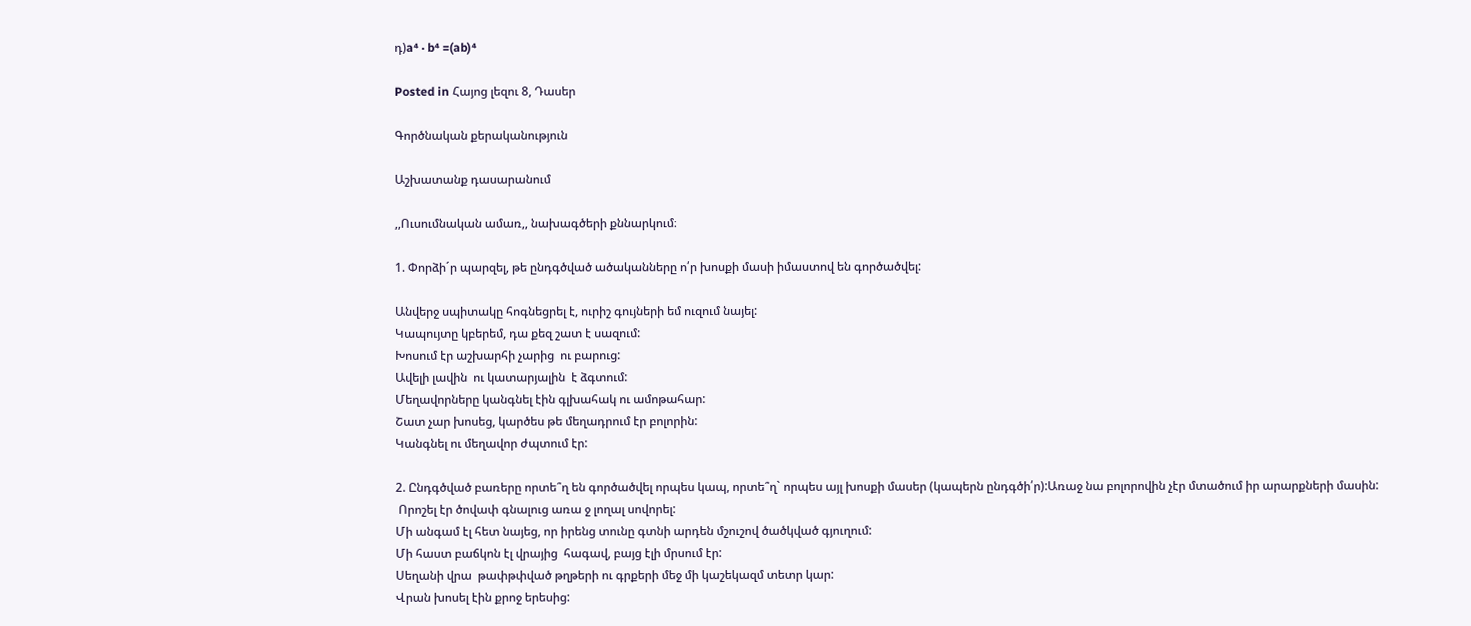դ)a⁴ · b⁴ =(ab)⁴

Posted in Հայոց լեզու 8, Դասեր

Գործնական քերականություն

Աշխատանք դասարանում

,,Ուսումնական ամառ,, նախագծերի քննարկում։

1. Փորձի´ր պարզել, թե ընդգծված ածականները ո՛ր խոսքի մասի իմաստով են գործածվել:

Անվերջ սպիտակը հոգնեցրել է, ուրիշ գույների եմ ուզում նայել:
Կապույտը կբերեմ, դա քեզ շատ է սազում:
Խոսում էր աշխարհի չարից  ու բարուց:
Ավելի լավին  ու կատարյալին  է ձգտում:
Մեղավորները կանգնել էին գլխահակ ու ամոթահար:
Շատ չար խոսեց, կարծես թե մեղադրում էր բոլորին:
Կանգնել ու մեղավոր ժպտում էր:

2. Ընդգծված բառերը որտե՞ղ են գործածվել որպես կապ, որտե՞ղ` որպես այլ խոսքի մասեր (կապերն ընդգծի՛ր):Առաջ նա բոլորովին չէր մտածում իր արարքների մասին:
 Որոշել էր ծովափ գնալուց առա ջ լողալ սովորել:
Մի անգամ էլ հետ նայեց, որ իրենց տունը գտնի արդեն մշուշով ծածկված գյուղում:
Մի հաստ բաճկոն էլ վրայից  հագավ, բայց էլի մրսում էր:
Սեղանի վրա  թափթփված թղթերի ու գրքերի մեջ մի կաշեկազմ տետր կար:
Վրան խոսել էին քրոջ երեսից: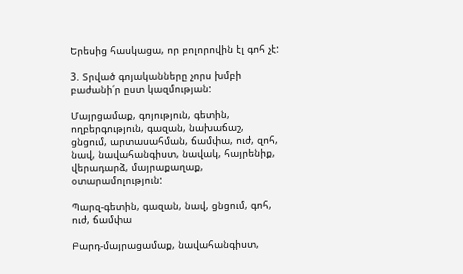Երեսից հասկացա, որ բոլորովին էլ գոհ չէ:

3. Տրված գոյականները չորս խմբի բաժանի՛ր ըստ կազմության:

Մայրցամաք, գոյություն, գետին, ողբերգություն, գազան, նախաճաշ, ցնցում, արտասահման, ճամփա, ուժ, զոհ, նավ, նավահանգիստ, նավակ, հայրենիք, վերադարձ, մայրաքաղաք, օտարամոլություն:

Պարզ-գետին, գազան, նավ, ցնցում, գոհ, ուժ, ճամփա

Բարդ-մայրացամաք, նավահանգիստ,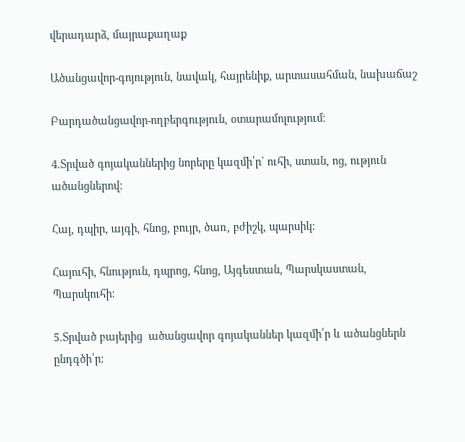վերադարձ, մայրաքաղաք

Ածանցավոր-գոյություն, նավակ, հայրենիք, արտասահման, նախաճաշ

Բարդածանցավոր-ողբերգություն, օտարամոլությում։

4.Տրված գոյականներից նորերը կազմի՛ր` ուհի, ստան, ոց, ություն ածանցներով:

Հայ, դպիր, այգի, հնոց, բույր, ծառ, բժիշկ, պարսիկ:

Հայուհի, հնություն, դպրոց, հնոց, Այգեստան, Պարսկաստան, Պարսկուհի։

5.Տրված բայերից  ածանցավոր գոյականներ կազմի՛ր և ածանցներն ընդգծի՛ր: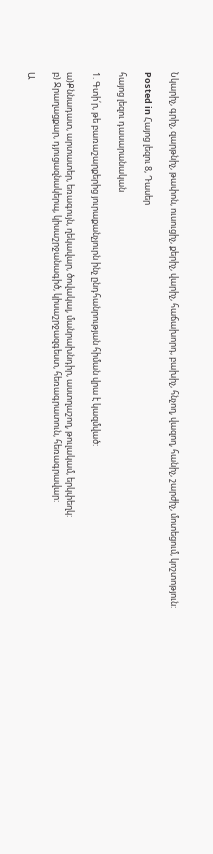Նկարիչ, գրիչ, զարթնիչ, թափոն, ուսուցիչ, քերիչ, վարիչ, հաճախորդ, բախիչ, հնչող, վազող, հանիչ, շարժիչ, մոտեցում, կոշտոթյուն:

Posted in Հայոց լեզու 8, Դասեր

հայոց լեզու դասարանական

1. Գտի՛ր, թե բառաշարքերից յուրաքանչյուրն ինչ ընդհանրության հիման վրա է կազմված:

ա)Քննադատ, արտատեր, եռագույն, ղեկավար, ծովակալ, մանրախնդիր, աստղաշող, թուլակամ, երկփեղկ:
բ) Ջրաղացքար, դյուցազնակերպ, կիսաշրջանագիծ, կիսաշրջազգեստ, հեռագրատուն, հեռագրավար:

Ա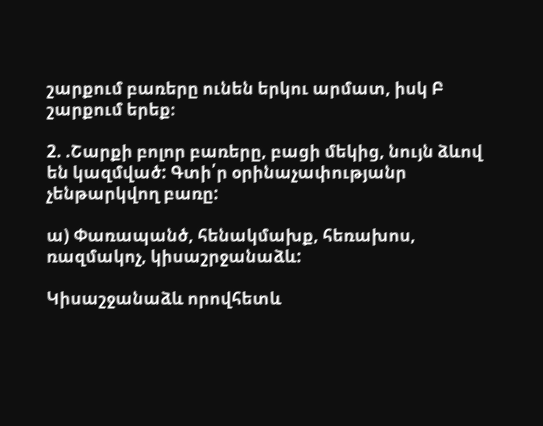շարքում բառերը ունեն երկու արմատ, իսկ Բ շարքում երեք։

2. .Շարքի բոլոր բառերը, բացի մեկից, նույն ձևով են կազմված: Գտի՛ր օրինաչափությանր չենթարկվող բառը:

ա) Փառապանծ, հենակմախք, հեռախոս, ռազմակոչ, կիսաշրջանաձև:

Կիսաշջանաձև որովհետև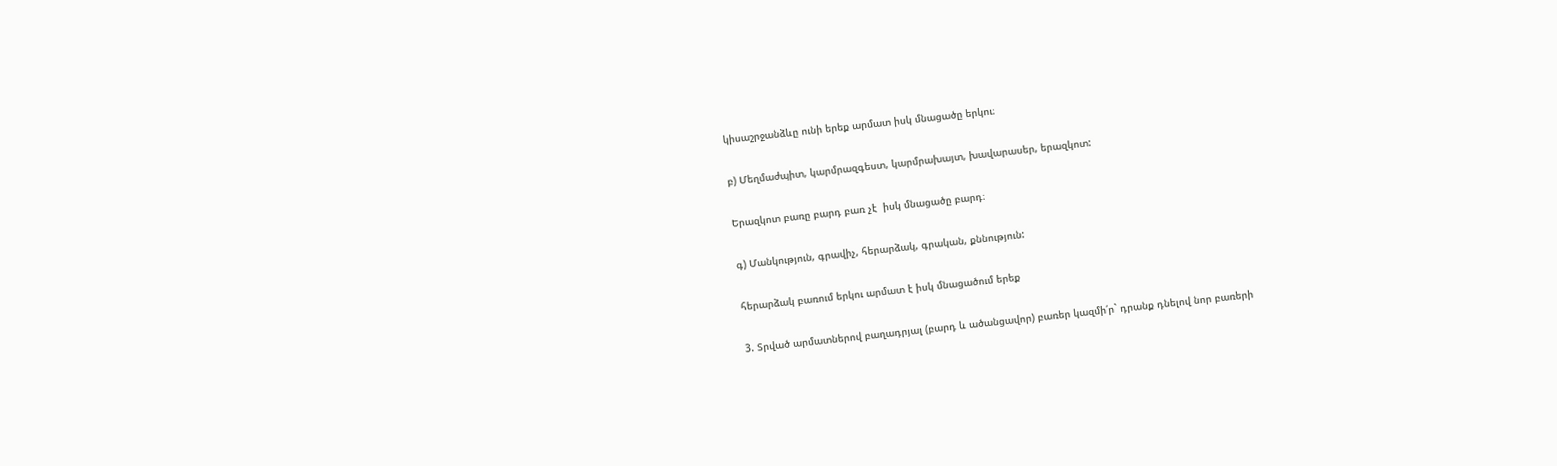կիսաշրջանձևը ունի երեք արմատ իսկ մնացածը երկու։

բ) Մեղմաժպիտ, կարմրազգեստ, կարմրախայտ, խավարասեր, երազկոտ:

Երազկոտ բառը բարդ բառ չէ  իսկ մնացածը բարդ։

գ) Մանկություն, գրավիչ, հերարձակ, գրական, քննություն:

հերարձակ բառում երկու արմատ է իսկ մնացածում երեք

3. Տրված արմատներով բաղադրյալ (բարդ և ածանցավոր) բառեր կազմի՛ր` դրանք դնելով նոր բառերի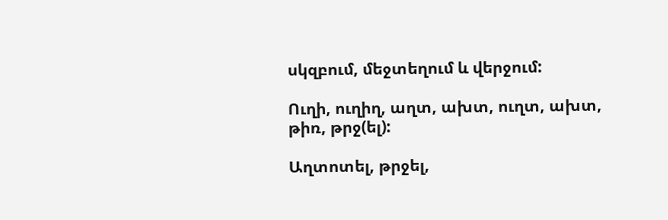սկզբում, մեջտեղում և վերջում:

Ուղի, ուղիղ, աղտ, ախտ, ուղտ, ախտ, թիռ, թրջ(ել):

Աղտոտել, թրջել,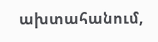ախտահանում,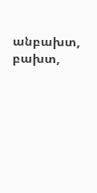անբախտ, բախտ,